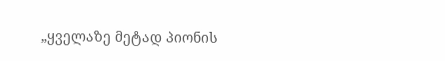„ყველაზე მეტად პიონის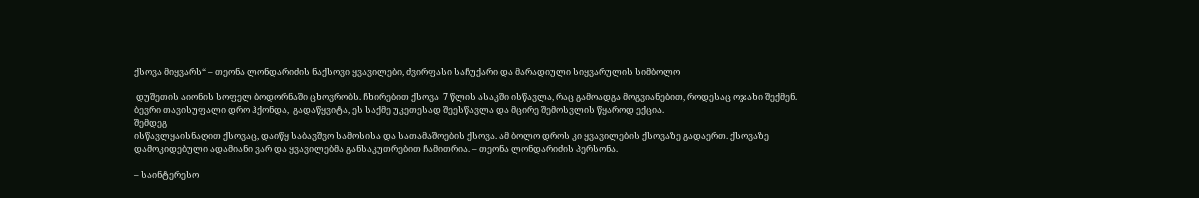ქსოვა მიყვარს“ – თეონა ლონდარიძის ნაქსოვი ყვავილები, ძვირფასი საჩუქარი და მარადიული სიყვარულის სიმბოლო

 დუშეთის აიონის სოფელ ბოდორნაში ცხოვრობს. ჩხირებით ქსოვა  7 წლის ასაკში ისწავლა, რაც გამოადგა მოგვიანებით, როდესაც ოჯახი შექმენ.  ბევრი თავისუფალი დრო ჰქონდა,  გადაწყვიტა, ეს საქმე უკეთესად შეესწავლა და მცირე შემოსვლის წყაროდ ექცია.
შემდეგ
ისწავლყაისნაღით ქსოვაც, დაიწყ საბავშვო სამოსისა და სათამაშოების ქსოვა. ამ ბოლო დროს კი ყვავილების ქსოვაზე გადაერთ. ქსოვაზე დამოკიდებული ადამიანი ვარ და ყვავილებმა განსაკუთრებით ჩამითრია. – თეონა ლონდარიძის პერსონა.

– საინტერესო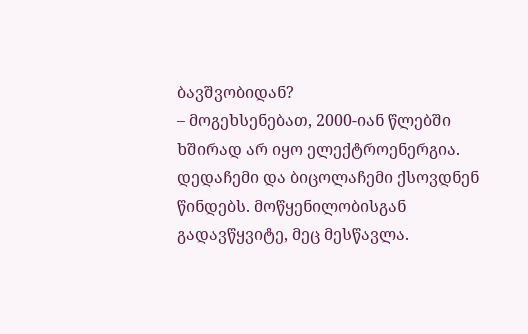ბავშვობიდან?
– მოგეხსენებათ, 2000-იან წლებში ხშირად არ იყო ელექტროენერგია. დედაჩემი და ბიცოლაჩემი ქსოვდნენ  წინდებს. მოწყენილობისგან გადავწყვიტე, მეც მესწავლა.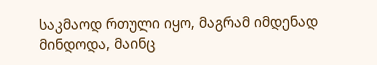საკმაოდ რთული იყო, მაგრამ იმდენად მინდოდა, მაინც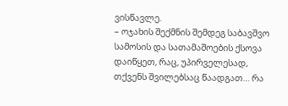ვისწავლე.
– ოჯახის შექმნის შემდეგ საბავშვო სამოსის და სათამაშოების ქსოვა დაიწყეთ, რაც, უპირველესად, თქვენს შვილებსაც წაადგათ… რა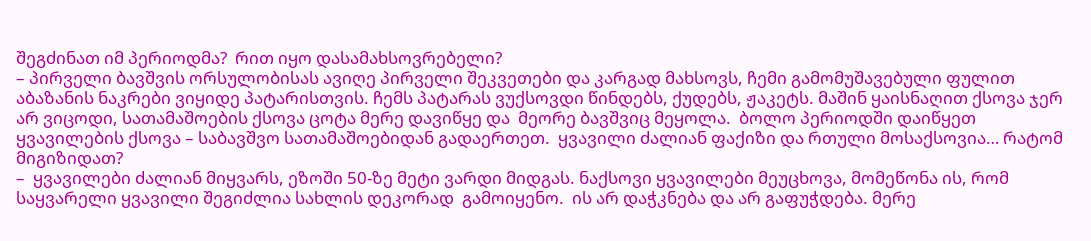შეგძინათ იმ პერიოდმა?  რით იყო დასამახსოვრებელი?
– პირველი ბავშვის ორსულობისას ავიღე პირველი შეკვეთები და კარგად მახსოვს, ჩემი გამომუშავებული ფულით აბაზანის ნაკრები ვიყიდე პატარისთვის. ჩემს პატარას ვუქსოვდი წინდებს, ქუდებს, ჟაკეტს. მაშინ ყაისნაღით ქსოვა ჯერ არ ვიცოდი, სათამაშოების ქსოვა ცოტა მერე დავიწყე და  მეორე ბავშვიც მეყოლა.  ბოლო პერიოდში დაიწყეთ ყვავილების ქსოვა – საბავშვო სათამაშოებიდან გადაერთეთ.  ყვავილი ძალიან ფაქიზი და რთული მოსაქსოვია… რატომ მიგიზიდათ?
–  ყვავილები ძალიან მიყვარს, ეზოში 50-ზე მეტი ვარდი მიდგას. ნაქსოვი ყვავილები მეუცხოვა, მომეწონა ის, რომ საყვარელი ყვავილი შეგიძლია სახლის დეკორად  გამოიყენო.  ის არ დაჭკნება და არ გაფუჭდება. მერე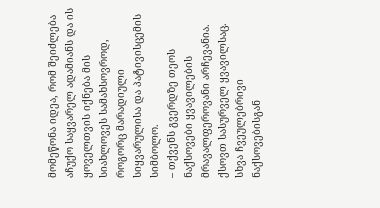მომეწონა იდეა, რომ შეიძლება აჩუქო საყვარელ ადამიანს და ის ყოველთვის იქნება მის სიახლოვეს სამახსოვროდ, როგორც მარადიული სიყვარულისა და პატივისცემის სიმბოლო.
– თქვენს გვერდზე თეოს ნაქსოვები ყვავილების მრავალფეროვანი არჩევანია. ქსოვთ სასურველ ყვავილსაც. სხვა ჩვეულებრივი ნაქსოვებისგან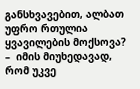განსხვავებით, ალბათ უფრო რთულია ყვავილების მოქსოვა?
–  იმის მიუხედავად, რომ უკვე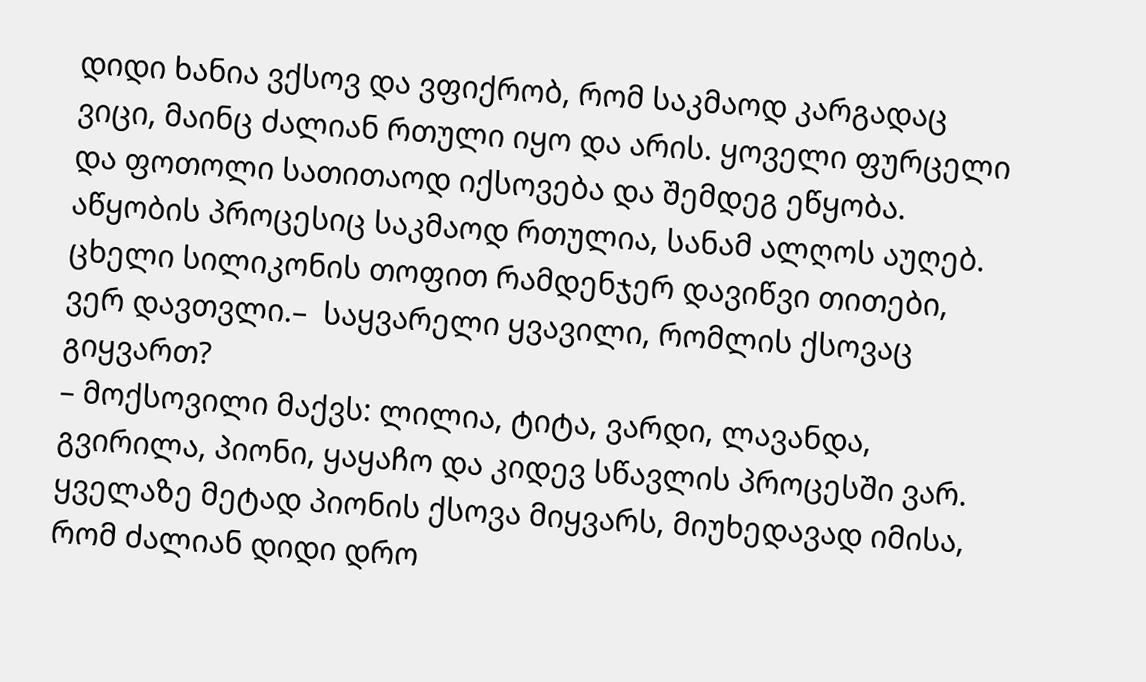დიდი ხანია ვქსოვ და ვფიქრობ, რომ საკმაოდ კარგადაც ვიცი, მაინც ძალიან რთული იყო და არის. ყოველი ფურცელი და ფოთოლი სათითაოდ იქსოვება და შემდეგ ეწყობა. აწყობის პროცესიც საკმაოდ რთულია, სანამ ალღოს აუღებ. ცხელი სილიკონის თოფით რამდენჯერ დავიწვი თითები, ვერ დავთვლი.–  საყვარელი ყვავილი, რომლის ქსოვაც გიყვართ?
– მოქსოვილი მაქვს: ლილია, ტიტა, ვარდი, ლავანდა, გვირილა, პიონი, ყაყაჩო და კიდევ სწავლის პროცესში ვარ. ყველაზე მეტად პიონის ქსოვა მიყვარს, მიუხედავად იმისა, რომ ძალიან დიდი დრო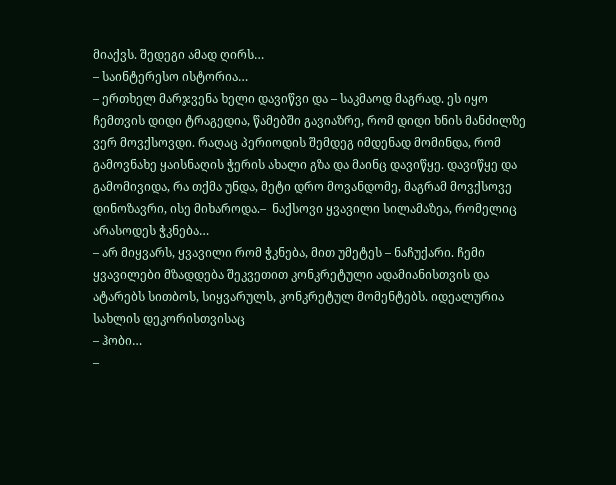მიაქვს. შედეგი ამად ღირს…
– საინტერესო ისტორია…
– ერთხელ მარჯვენა ხელი დავიწვი და – საკმაოდ მაგრად. ეს იყო ჩემთვის დიდი ტრაგედია, წამებში გავიაზრე, რომ დიდი ხნის მანძილზე ვერ მოვქსოვდი. რაღაც პერიოდის შემდეგ იმდენად მომინდა, რომ გამოვნახე ყაისნაღის ჭერის ახალი გზა და მაინც დავიწყე. დავიწყე და გამომივიდა, რა თქმა უნდა, მეტი დრო მოვანდომე, მაგრამ მოვქსოვე დინოზავრი, ისე მიხაროდა.–  ნაქსოვი ყვავილი სილამაზეა, რომელიც არასოდეს ჭკნება…
– არ მიყვარს, ყვავილი რომ ჭკნება, მით უმეტეს – ნაჩუქარი. ჩემი ყვავილები მზადდება შეკვეთით კონკრეტული ადამიანისთვის და ატარებს სითბოს, სიყვარულს, კონკრეტულ მომენტებს. იდეალურია სახლის დეკორისთვისაც
– ჰობი…
–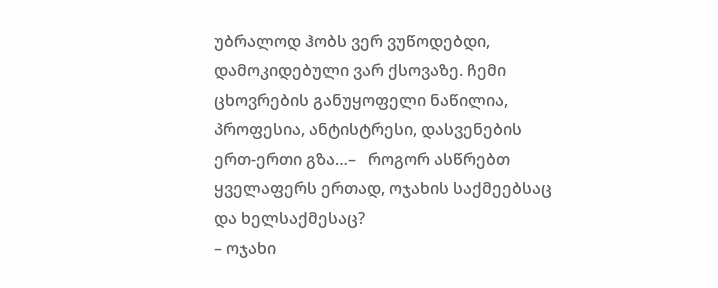უბრალოდ ჰობს ვერ ვუწოდებდი, დამოკიდებული ვარ ქსოვაზე. ჩემი ცხოვრების განუყოფელი ნაწილია, პროფესია, ანტისტრესი, დასვენების ერთ-ერთი გზა…–   როგორ ასწრებთ ყველაფერს ერთად, ოჯახის საქმეებსაც და ხელსაქმესაც?
– ოჯახი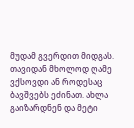მუდამ გვერდით მიდგას. თავიდან მხოლოდ ღამე ვქსოვდი ან როდესაც ბავშვებს ეძინათ. ახლა გაიზარდნენ და მეტი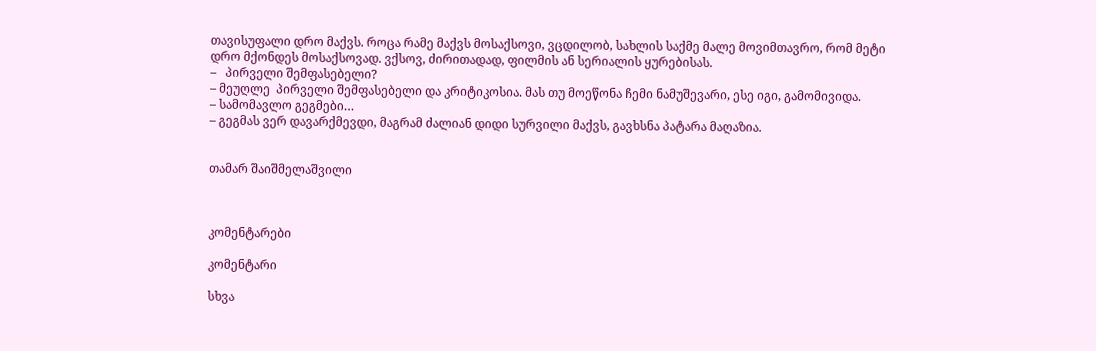თავისუფალი დრო მაქვს. როცა რამე მაქვს მოსაქსოვი, ვცდილობ, სახლის საქმე მალე მოვიმთავრო, რომ მეტი დრო მქონდეს მოსაქსოვად. ვქსოვ, ძირითადად, ფილმის ან სერიალის ყურებისას.
–   პირველი შემფასებელი?
– მეუღლე  პირველი შემფასებელი და კრიტიკოსია. მას თუ მოეწონა ჩემი ნამუშევარი, ესე იგი, გამომივიდა.
– სამომავლო გეგმები…
– გეგმას ვერ დავარქმევდი, მაგრამ ძალიან დიდი სურვილი მაქვს, გავხსნა პატარა მაღაზია.


თამარ შაიშმელაშვილი



კომენტარები

კომენტარი

სხვა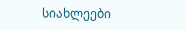სიახლეები